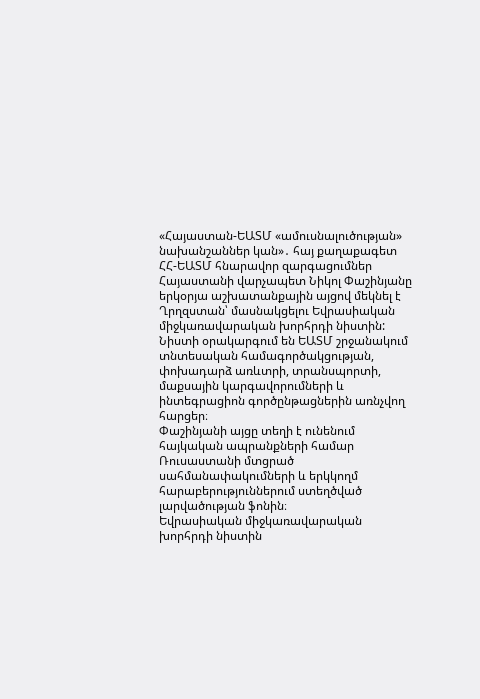«Հայաստան-ԵԱՏՄ «ամուսնալուծության» նախանշաններ կան»․ հայ քաղաքագետ
ՀՀ-ԵԱՏՄ հնարավոր զարգացումներ
Հայաստանի վարչապետ Նիկոլ Փաշինյանը երկօրյա աշխատանքային այցով մեկնել է Ղրղզստան՝ մասնակցելու Եվրասիական միջկառավարական խորհրդի նիստին: Նիստի օրակարգում են ԵԱՏՄ շրջանակում տնտեսական համագործակցության, փոխադարձ առևտրի, տրանսպորտի, մաքսային կարգավորումների և ինտեգրացիոն գործընթացներին առնչվող հարցեր։
Փաշինյանի այցը տեղի է ունենում հայկական ապրանքների համար Ռուսաստանի մտցրած սահմանափակումների և երկկողմ հարաբերություններում ստեղծված լարվածության ֆոնին։
Եվրասիական միջկառավարական խորհրդի նիստին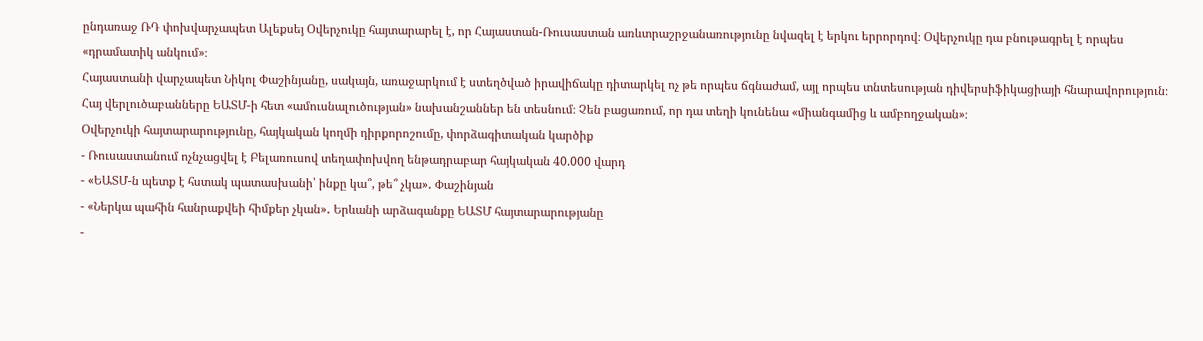ընդառաջ ՌԴ փոխվարչապետ Ալեքսեյ Օվերչուկը հայտարարել է, որ Հայաստան-Ռուսաստան առևտրաշրջանառությունը նվազել է երկու երրորդով։ Օվերչուկը դա բնութագրել է որպես «դրամատիկ անկում»։
Հայաստանի վարչապետ Նիկոլ Փաշինյանը, սակայն, առաջարկում է ստեղծված իրավիճակը դիտարկել ոչ թե որպես ճգնաժամ, այլ որպես տնտեսության դիվերսիֆիկացիայի հնարավորություն։
Հայ վերլուծաբանները ԵԱՏՄ-ի հետ «ամուսնալուծության» նախանշաններ են տեսնում։ Չեն բացառում, որ դա տեղի կունենա «միանգամից և ամբողջական»։
Օվերչուկի հայտարարությունը, հայկական կողմի դիրքորոշումը, փորձագիտական կարծիք
- Ռուսաստանում ոչնչացվել է Բելառուսով տեղափոխվող ենթադրաբար հայկական 40.000 վարդ
- «ԵԱՏՄ-ն պետք է հստակ պատասխանի՝ ինքը կա՞, թե՞ չկա»․ Փաշինյան
- «Ներկա պահին հանրաքվեի հիմքեր չկան»․ Երևանի արձագանքը ԵԱՏՄ հայտարարությանը
-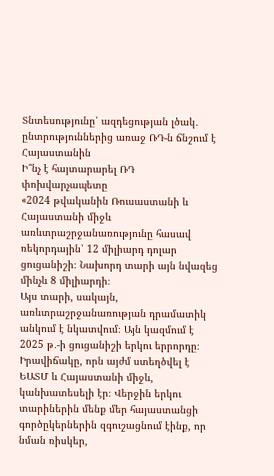Տնտեսությունը՝ ազդեցության լծակ․ ընտրություններից առաջ ՌԴ-ն ճնշում է Հայաստանին
Ի՞նչ է հայտարարել ՌԴ փոխվարչապետը
«2024 թվականին Ռուսաստանի և Հայաստանի միջև առևտրաշրջանառությունը հասավ ռեկորդային՝ 12 միլիարդ դոլար ցուցանիշի։ Նախորդ տարի այն նվազեց մինչև 8 միլիարդի։
Այս տարի, սակայն, առևտրաշրջանառության դրամատիկ անկում է նկատվում։ Այն կազմում է 2025 թ․-ի ցուցանիշի երկու երրորդը։
Իրավիճակը, որն այժմ ստեղծվել է ԵԱՏՄ և Հայաստանի միջև, կանխատեսելի էր։ Վերջին երկու տարիներին մենք մեր հայաստանցի գործըկերներին զգուշացնում էինք, որ նման ռիսկեր,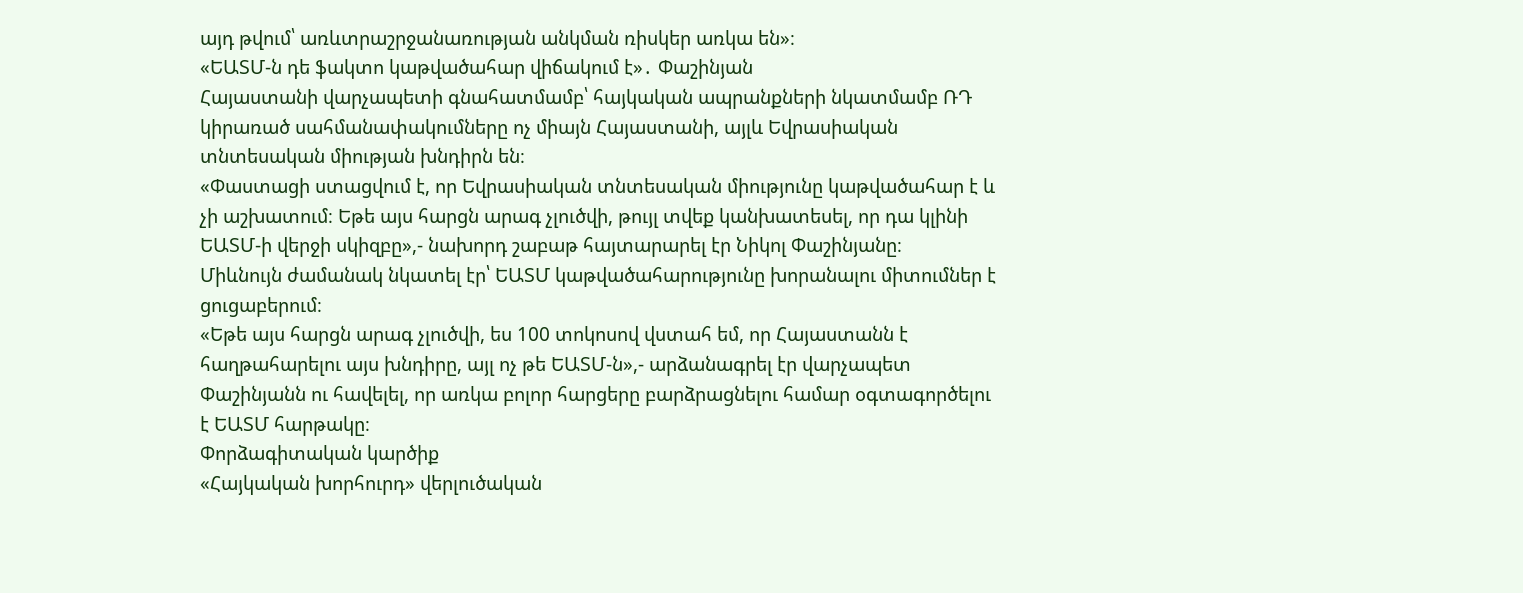այդ թվում՝ առևտրաշրջանառության անկման ռիսկեր առկա են»։
«ԵԱՏՄ-ն դե ֆակտո կաթվածահար վիճակում է»․ Փաշինյան
Հայաստանի վարչապետի գնահատմամբ՝ հայկական ապրանքների նկատմամբ ՌԴ կիրառած սահմանափակումները ոչ միայն Հայաստանի, այլև Եվրասիական տնտեսական միության խնդիրն են։
«Փաստացի ստացվում է, որ Եվրասիական տնտեսական միությունը կաթվածահար է և չի աշխատում։ Եթե այս հարցն արագ չլուծվի, թույլ տվեք կանխատեսել, որ դա կլինի ԵԱՏՄ-ի վերջի սկիզբը»,- նախորդ շաբաթ հայտարարել էր Նիկոլ Փաշինյանը։
Միևնույն ժամանակ նկատել էր՝ ԵԱՏՄ կաթվածահարությունը խորանալու միտումներ է ցուցաբերում։
«Եթե այս հարցն արագ չլուծվի, ես 100 տոկոսով վստահ եմ, որ Հայաստանն է հաղթահարելու այս խնդիրը, այլ ոչ թե ԵԱՏՄ-ն»,- արձանագրել էր վարչապետ Փաշինյանն ու հավելել, որ առկա բոլոր հարցերը բարձրացնելու համար օգտագործելու է ԵԱՏՄ հարթակը։
Փորձագիտական կարծիք
«Հայկական խորհուրդ» վերլուծական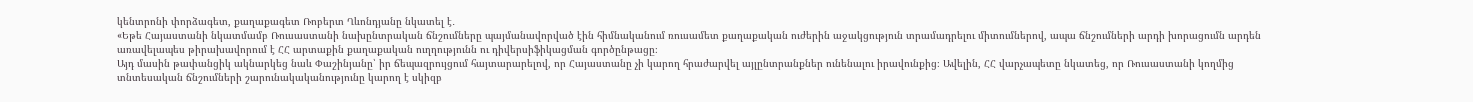կենտրոնի փորձագետ, քաղաքագետ Ռոբերտ Ղևոնդյանը նկատել է․
«Եթե Հայաստանի նկատմամբ Ռուսաստանի նախընտրական ճնշումները պայմանավորված էին հիմնականում ռուսամետ քաղաքական ուժերին աջակցություն տրամադրելու միտումներով, ապա ճնշումների արդի խորացումն արդեն առավելապես թիրախավորում է ՀՀ արտաքին քաղաքական ուղղությունն ու դիվերսիֆիկացման գործընթացը։
Այդ մասին թափանցիկ ակնարկեց նաև Փաշինյանը՝ իր ճեպազրույցում հայտարարելով, որ Հայաստանը չի կարող հրաժարվել այլընտրանքներ ունենալու իրավունքից։ Ավելին, ՀՀ վարչապետը նկատեց, որ Ռուսաստանի կողմից տնտեսական ճնշումների շարունակականությունը կարող է սկիզբ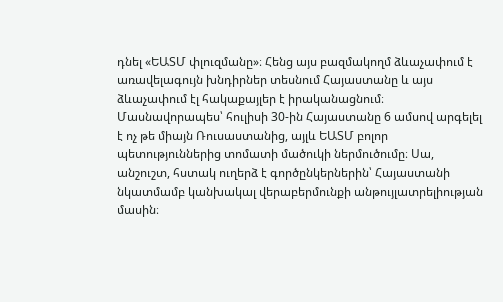դնել «ԵԱՏՄ փլուզմանը»։ Հենց այս բազմակողմ ձևաչափում է առավելագույն խնդիրներ տեսնում Հայաստանը և այս ձևաչափում էլ հակաքայլեր է իրականացնում։
Մասնավորապես՝ հուլիսի 30-ին Հայաստանը 6 ամսով արգելել է ոչ թե միայն Ռուսաստանից, այլև ԵԱՏՄ բոլոր պետություններից տոմատի մածուկի ներմուծումը։ Սա, անշուշտ, հստակ ուղերձ է գործընկերներին՝ Հայաստանի նկատմամբ կանխակալ վերաբերմունքի անթույլատրելիության մասին։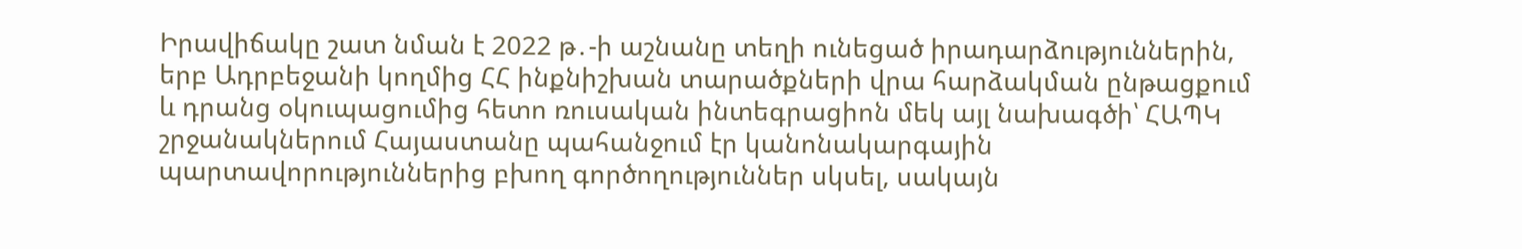Իրավիճակը շատ նման է 2022 թ․-ի աշնանը տեղի ունեցած իրադարձություններին, երբ Ադրբեջանի կողմից ՀՀ ինքնիշխան տարածքների վրա հարձակման ընթացքում և դրանց օկուպացումից հետո ռուսական ինտեգրացիոն մեկ այլ նախագծի՝ ՀԱՊԿ շրջանակներում Հայաստանը պահանջում էր կանոնակարգային պարտավորություններից բխող գործողություններ սկսել, սակայն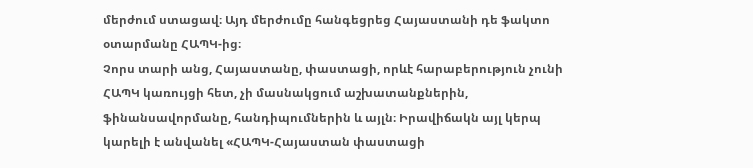մերժում ստացավ։ Այդ մերժումը հանգեցրեց Հայաստանի դե ֆակտո օտարմանը ՀԱՊԿ-ից։
Չորս տարի անց, Հայաստանը, փաստացի, որևէ հարաբերություն չունի ՀԱՊԿ կառույցի հետ, չի մասնակցում աշխատանքներին, ֆինանսավորմանը, հանդիպումներին և այլն։ Իրավիճակն այլ կերպ կարելի է անվանել «ՀԱՊԿ-Հայաստան փաստացի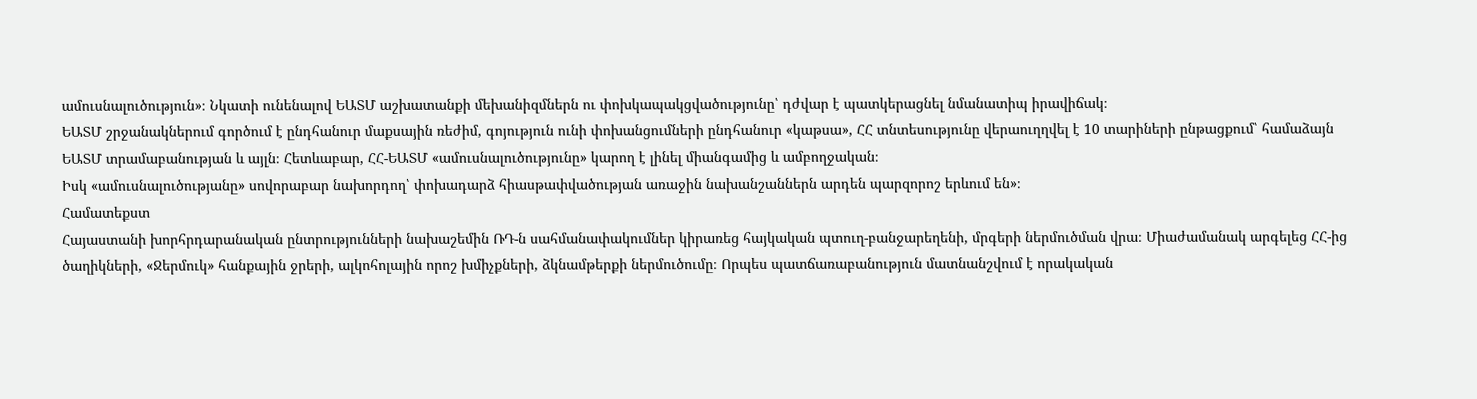ամուսնալուծություն»։ Նկատի ունենալով ԵԱՏՄ աշխատանքի մեխանիզմներն ու փոխկապակցվածությունը՝ դժվար է պատկերացնել նմանատիպ իրավիճակ։
ԵԱՏՄ շրջանակներում գործում է ընդհանուր մաքսային ռեժիմ, գոյություն ունի փոխանցումների ընդհանուր «կաթսա», ՀՀ տնտեսությունը վերաուղղվել է 10 տարիների ընթացքում՝ համաձայն ԵԱՏՄ տրամաբանության և այլն։ Հետևաբար, ՀՀ-ԵԱՏՄ «ամուսնալուծությունը» կարող է լինել միանգամից և ամբողջական։
Իսկ «ամուսնալուծությանը» սովորաբար նախորդող՝ փոխադարձ հիասթափվածության առաջին նախանշաններն արդեն պարզորոշ երևում են»։
Համատեքստ
Հայաստանի խորհրդարանական ընտրությունների նախաշեմին ՌԴ-ն սահմանափակումներ կիրառեց հայկական պտուղ-բանջարեղենի, մրգերի ներմուծման վրա։ Միաժամանակ արգելեց ՀՀ-ից ծաղիկների, «Ջերմուկ» հանքային ջրերի, ալկոհոլային որոշ խմիչքների, ձկնամթերքի ներմուծումը։ Որպես պատճառաբանություն մատնանշվում է որակական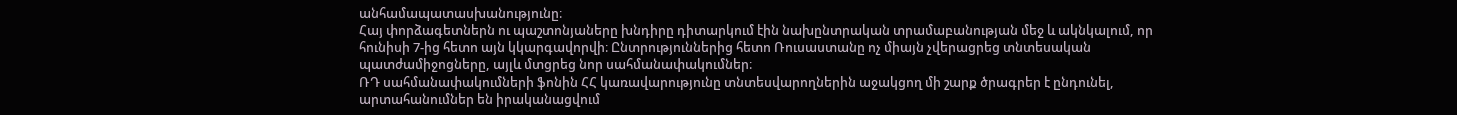անհամապատասխանությունը։
Հայ փորձագետներն ու պաշտոնյաները խնդիրը դիտարկում էին նախընտրական տրամաբանության մեջ և ակնկալում, որ հունիսի 7-ից հետո այն կկարգավորվի։ Ընտրություններից հետո Ռուսաստանը ոչ միայն չվերացրեց տնտեսական պատժամիջոցները, այլև մտցրեց նոր սահմանափակումներ։
ՌԴ սահմանափակումների ֆոնին ՀՀ կառավարությունը տնտեսվարողներին աջակցող մի շարք ծրագրեր է ընդունել, արտահանումներ են իրականացվում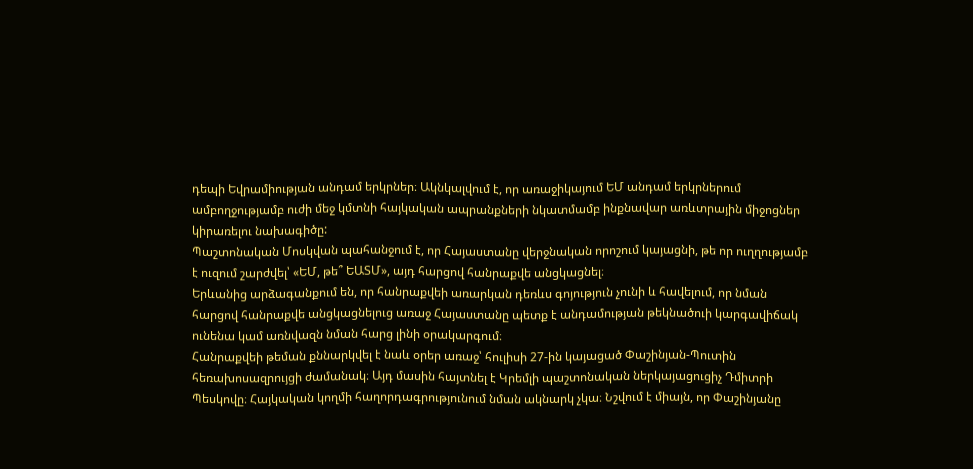դեպի Եվրամիության անդամ երկրներ։ Ակնկալվում է, որ առաջիկայում ԵՄ անդամ երկրներում ամբողջությամբ ուժի մեջ կմտնի հայկական ապրանքների նկատմամբ ինքնավար առևտրային միջոցներ կիրառելու նախագիծը:
Պաշտոնական Մոսկվան պահանջում է, որ Հայաստանը վերջնական որոշում կայացնի, թե որ ուղղությամբ է ուզում շարժվել՝ «ԵՄ, թե՞ ԵԱՏՄ», այդ հարցով հանրաքվե անցկացնել։
Երևանից արձագանքում են, որ հանրաքվեի առարկան դեռևս գոյություն չունի և հավելում, որ նման հարցով հանրաքվե անցկացնելուց առաջ Հայաստանը պետք է անդամության թեկնածուի կարգավիճակ ունենա կամ առնվազն նման հարց լինի օրակարգում։
Հանրաքվեի թեման քննարկվել է նաև օրեր առաջ՝ հուլիսի 27-ին կայացած Փաշինյան-Պուտին հեռախոսազրույցի ժամանակ։ Այդ մասին հայտնել է Կրեմլի պաշտոնական ներկայացուցիչ Դմիտրի Պեսկովը։ Հայկական կողմի հաղորդագրությունում նման ակնարկ չկա։ Նշվում է միայն, որ Փաշինյանը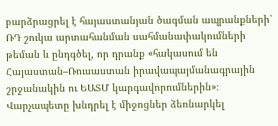բարձրացրել է հայաստանյան ծագման ապրանքների՝ ՌԴ շուկա արտահանման սահմանափակումների թեման և ընդգծել, որ դրանք «հակասում են Հայաստան–Ռուսաստան իրավապայմանագրային շրջանակին ու ԵԱՏՄ կարգավորումներին»։ Վարչապետը խնդրել է միջոցներ ձեռնարկել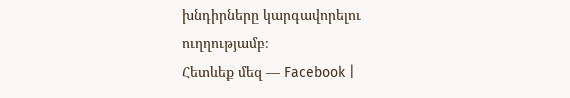խնդիրները կարգավորելու ուղղությամբ։
Հետևեք մեզ — Facebook |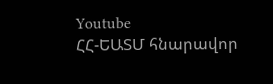Youtube
ՀՀ-ԵԱՏՄ հնարավոր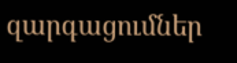զարգացումներ